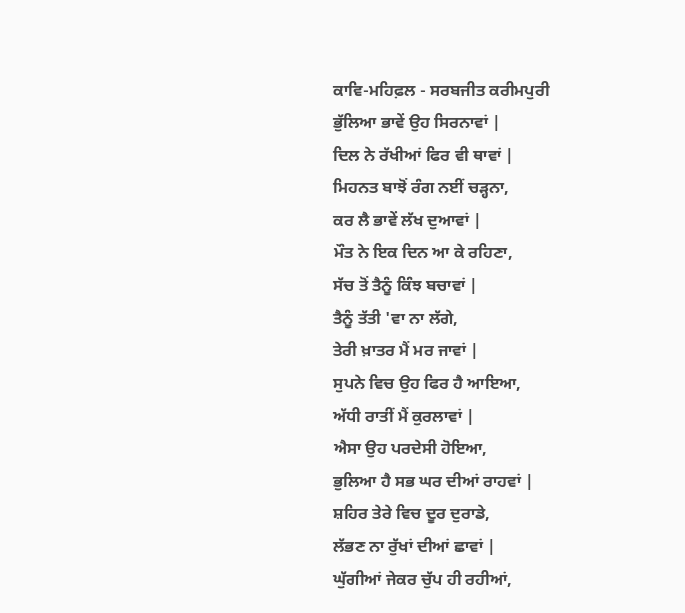ਕਾਵਿ-ਮਹਿਫ਼ਲ - ਸਰਬਜੀਤ ਕਰੀਮਪੁਰੀ
ਭੁੱਲਿਆ ਭਾਵੇਂ ਉਹ ਸਿਰਨਾਵਾਂ |
ਦਿਲ ਨੇ ਰੱਖੀਆਂ ਫਿਰ ਵੀ ਥਾਵਾਂ |
ਮਿਹਨਤ ਬਾਝੋਂ ਰੰਗ ਨਈਂ ਚੜ੍ਹਨਾ,
ਕਰ ਲੈ ਭਾਵੇਂ ਲੱਖ ਦੁਆਵਾਂ |
ਮੌਤ ਨੇ ਇਕ ਦਿਨ ਆ ਕੇ ਰਹਿਣਾ,
ਸੱਚ ਤੋਂ ਤੈਨੂੰ ਕਿੰਝ ਬਚਾਵਾਂ |
ਤੈਨੂੰ ਤੱਤੀ 'ਵਾ ਨਾ ਲੱਗੇ,
ਤੇਰੀ ਖ਼ਾਤਰ ਮੈਂ ਮਰ ਜਾਵਾਂ |
ਸੁਪਨੇ ਵਿਚ ਉਹ ਫਿਰ ਹੈ ਆਇਆ,
ਅੱਧੀ ਰਾਤੀਂ ਮੈਂ ਕੁਰਲਾਵਾਂ |
ਐਸਾ ਉਹ ਪਰਦੇਸੀ ਹੋਇਆ,
ਭੁਲਿਆ ਹੈ ਸਭ ਘਰ ਦੀਆਂ ਰਾਹਵਾਂ |
ਸ਼ਹਿਰ ਤੇਰੇ ਵਿਚ ਦੂਰ ਦੁਰਾਡੇ,
ਲੱਭਣ ਨਾ ਰੁੱਖਾਂ ਦੀਆਂ ਛਾਵਾਂ |
ਘੁੱਗੀਆਂ ਜੇਕਰ ਚੁੱਪ ਹੀ ਰਹੀਆਂ,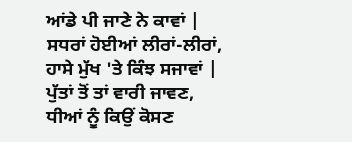ਆਂਡੇ ਪੀ ਜਾਣੇ ਨੇ ਕਾਵਾਂ |
ਸਧਰਾਂ ਹੋਈਆਂ ਲੀਰਾਂ-ਲੀਰਾਂ,
ਹਾਸੇ ਮੁੱਖ 'ਤੇ ਕਿੰਝ ਸਜਾਵਾਂ |
ਪੁੱਤਾਂ ਤੋਂ ਤਾਂ ਵਾਰੀ ਜਾਵਣ,
ਧੀਆਂ ਨੂੰ ਕਿਉਂ ਕੋਸਣ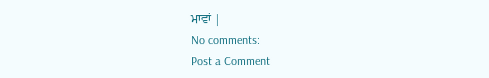ਮਾਵਾਂ |
No comments:
Post a Comment